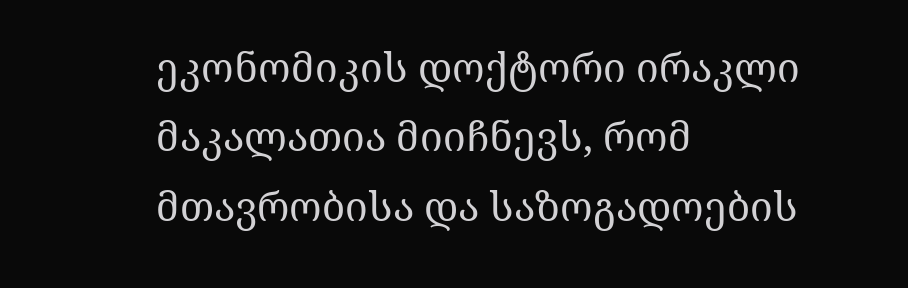ეკონომიკის დოქტორი ირაკლი მაკალათია მიიჩნევს, რომ მთავრობისა და საზოგადოების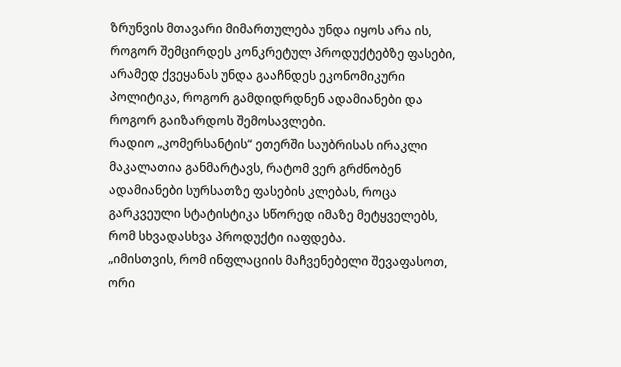ზრუნვის მთავარი მიმართულება უნდა იყოს არა ის, როგორ შემცირდეს კონკრეტულ პროდუქტებზე ფასები, არამედ ქვეყანას უნდა გააჩნდეს ეკონომიკური პოლიტიკა, როგორ გამდიდრდნენ ადამიანები და როგორ გაიზარდოს შემოსავლები.
რადიო „კომერსანტის“ ეთერში საუბრისას ირაკლი მაკალათია განმარტავს, რატომ ვერ გრძნობენ ადამიანები სურსათზე ფასების კლებას, როცა გარკვეული სტატისტიკა სწორედ იმაზე მეტყველებს, რომ სხვადასხვა პროდუქტი იაფდება.
„იმისთვის, რომ ინფლაციის მაჩვენებელი შევაფასოთ, ორი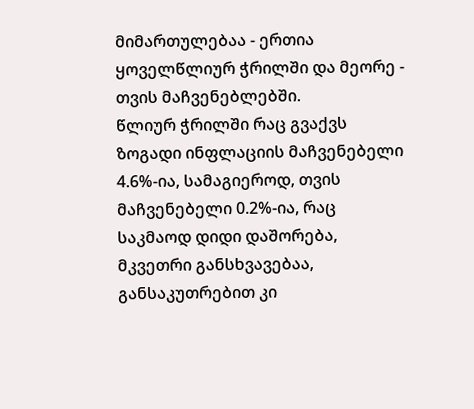მიმართულებაა - ერთია ყოველწლიურ ჭრილში და მეორე - თვის მაჩვენებლებში.
წლიურ ჭრილში რაც გვაქვს ზოგადი ინფლაციის მაჩვენებელი 4.6%-ია, სამაგიეროდ, თვის მაჩვენებელი 0.2%-ია, რაც საკმაოდ დიდი დაშორება, მკვეთრი განსხვავებაა, განსაკუთრებით კი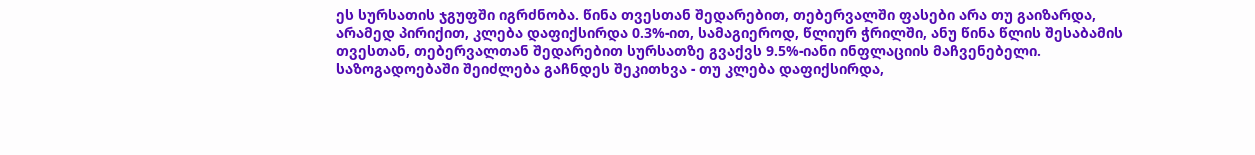ეს სურსათის ჯგუფში იგრძნობა. წინა თვესთან შედარებით, თებერვალში ფასები არა თუ გაიზარდა, არამედ პირიქით, კლება დაფიქსირდა 0.3%-ით, სამაგიეროდ, წლიურ ჭრილში, ანუ წინა წლის შესაბამის თვესთან, თებერვალთან შედარებით სურსათზე გვაქვს 9.5%-იანი ინფლაციის მაჩვენებელი.
საზოგადოებაში შეიძლება გაჩნდეს შეკითხვა - თუ კლება დაფიქსირდა,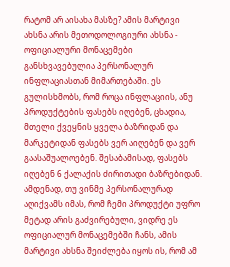რატომ არ აისახა მასზე? ამის მარტივი ახსნა არის მეთოდოლოგიური ახსნა - ოფიციალური მონაცემები განსხვავებულია პერსონალურ ინფლაციასთან მიმართებაში. ეს გულისხმობს, რომ როცა ინფლაციის, ანუ პროდუქტების ფასებს იღებენ, ცხადია, მთელი ქვეყნის ყველა ბაზრიდან და მარკეტიდან ფასებს ვერ აიღებენ და ვერ გაასაშუალოებენ. შესაბამისად, ფასებს იღებენ 6 ქალაქის ძირითადი ბაზრებიდან. ამდენად, თუ ვინმე პერსონალურად აღიქვამს იმას, რომ ჩემი პროდუქტი უფრო მეტად არის გაძვირებული, ვიდრე ეს ოფიციალურ მონაცემებში ჩანს, ამის მარტივი ახსნა შეიძლება იყოს ის, რომ ამ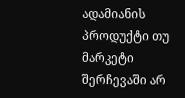ადამიანის პროდუქტი თუ მარკეტი შერჩევაში არ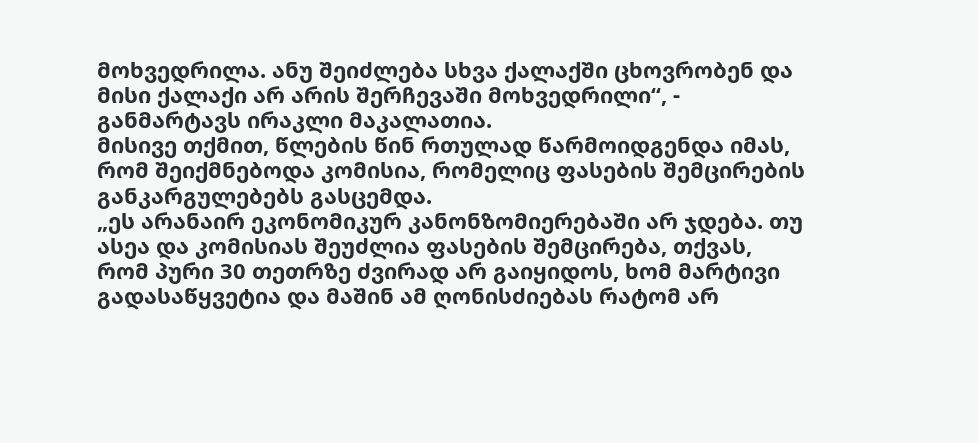მოხვედრილა. ანუ შეიძლება სხვა ქალაქში ცხოვრობენ და მისი ქალაქი არ არის შერჩევაში მოხვედრილი“, - განმარტავს ირაკლი მაკალათია.
მისივე თქმით, წლების წინ რთულად წარმოიდგენდა იმას, რომ შეიქმნებოდა კომისია, რომელიც ფასების შემცირების განკარგულებებს გასცემდა.
„ეს არანაირ ეკონომიკურ კანონზომიერებაში არ ჯდება. თუ ასეა და კომისიას შეუძლია ფასების შემცირება, თქვას, რომ პური 30 თეთრზე ძვირად არ გაიყიდოს, ხომ მარტივი გადასაწყვეტია და მაშინ ამ ღონისძიებას რატომ არ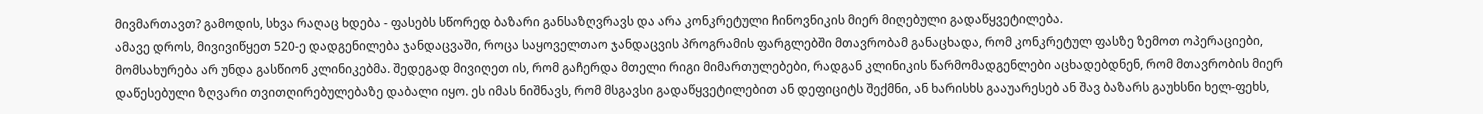მივმართავთ? გამოდის, სხვა რაღაც ხდება - ფასებს სწორედ ბაზარი განსაზღვრავს და არა კონკრეტული ჩინოვნიკის მიერ მიღებული გადაწყვეტილება.
ამავე დროს, მივივიწყეთ 520-ე დადგენილება ჯანდაცვაში, როცა საყოველთაო ჯანდაცვის პროგრამის ფარგლებში მთავრობამ განაცხადა, რომ კონკრეტულ ფასზე ზემოთ ოპერაციები, მომსახურება არ უნდა გასწიონ კლინიკებმა. შედეგად მივიღეთ ის, რომ გაჩერდა მთელი რიგი მიმართულებები, რადგან კლინიკის წარმომადგენლები აცხადებდნენ, რომ მთავრობის მიერ დაწესებული ზღვარი თვითღირებულებაზე დაბალი იყო. ეს იმას ნიშნავს, რომ მსგავსი გადაწყვეტილებით ან დეფიციტს შექმნი, ან ხარისხს გააუარესებ ან შავ ბაზარს გაუხსნი ხელ-ფეხს,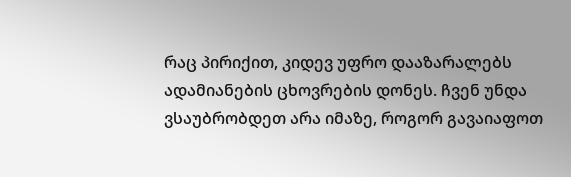რაც პირიქით, კიდევ უფრო დააზარალებს ადამიანების ცხოვრების დონეს. ჩვენ უნდა ვსაუბრობდეთ არა იმაზე, როგორ გავაიაფოთ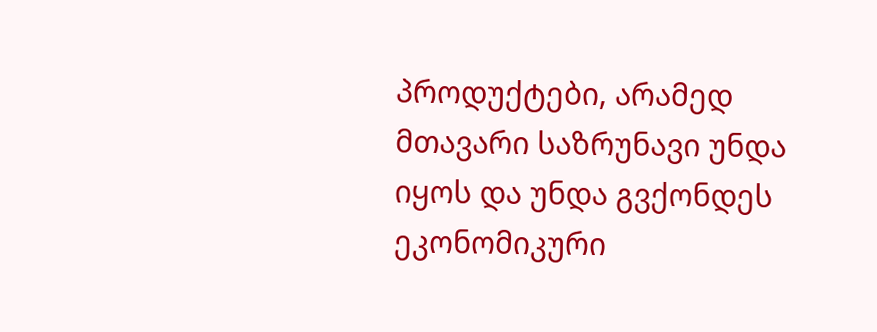პროდუქტები, არამედ მთავარი საზრუნავი უნდა იყოს და უნდა გვქონდეს ეკონომიკური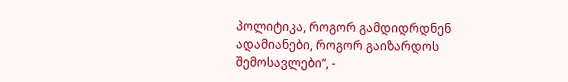პოლიტიკა, როგორ გამდიდრდნენ ადამიანები, როგორ გაიზარდოს შემოსავლები“, -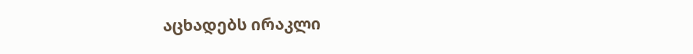აცხადებს ირაკლი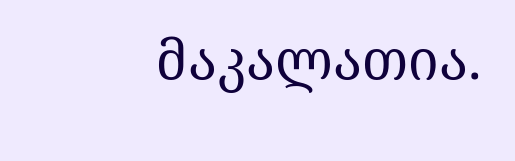მაკალათია.